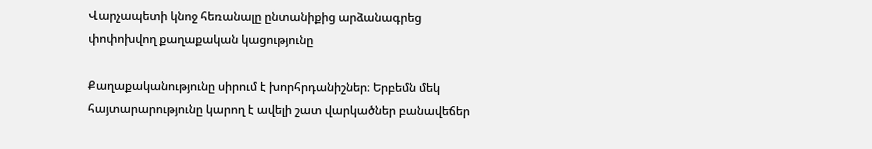Վարչապետի կնոջ հեռանալը ընտանիքից արձանագրեց փոփոխվող քաղաքական կացությունը

Քաղաքականությունը սիրում է խորհրդանիշներ։ Երբեմն մեկ հայտարարությունը կարող է ավելի շատ վարկածներ բանավեճեր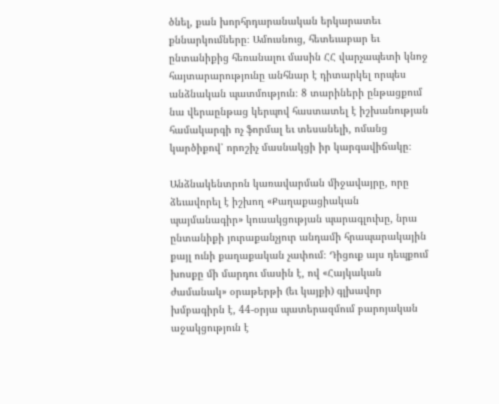ծնել, քան խորհրդարանական երկարատեւ քննարկումները։ Ամուսնուց, հետեւաբար եւ ընտանիքից հեռանալու մասին ՀՀ վարչապետի կնոջ հայտարարությունը անհնար է դիտարկել որպես անձնական պատմություն։ 8 տարիների ընթացքում նա վերաընթաց կերպով հաստատել է իշխանության համակարգի ոչ ֆորմալ եւ տեսանելի, ոմանց կարծիքով՝ որոշիչ մասնակցի իր կարգավիճակը։

Անձնակենտրոն կառավարման միջավայրը, որը ձեւավորել է իշխող «Քաղաքացիական պայմանագիր» կուսակցության պարագլուխը, նրա ընտանիքի յուրաքանչյուր անդամի հրապարակային քայլ ունի քաղաքական չափում։ Դիցուք այս դեպքում խոսքը մի մարդու մասին է, ով «Հայկական ժամանակ» օրաթերթի (եւ կայքի) գլխավոր խմբագիրն է, 44-օրյա պատերազմում բարոյական աջակցություն է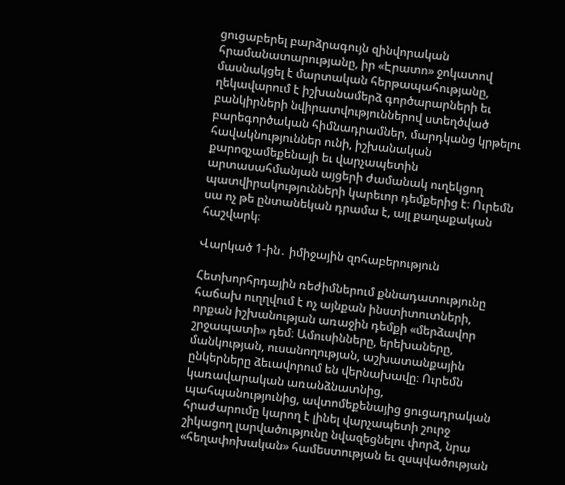ցուցաբերել բարձրագույն զինվորական հրամանատարությանը, իր «Էրատո» ջոկատով մասնակցել է մարտական հերթապահությանը, ղեկավարում է իշխանամերձ գործարարների եւ բանկիրների նվիրատվություններով ստեղծված բարեգործական հիմնադրամներ, մարդկանց կրթելու հավակնություններ ունի, իշխանական քարոզչամեքենայի եւ վարչապետին արտասահմանյան այցերի ժամանակ ուղեկցող պատվիրակությունների կարեւոր դեմքերից է։ Ուրեմն սա ոչ թե ընտանեկան դրամա է, այլ քաղաքական հաշվարկ։

Վարկած 1-ին․ իմիջային զոհաբերություն

Հետխորհրդային ռեժիմներում քննադատությունը հաճախ ուղղվում է ոչ այնքան ինստիտուտների, որքան իշխանության առաջին դեմքի «մերձավոր շրջապատի» դեմ։ Ամուսինները, երեխաները, մանկության, ուսանողության, աշխատանքային ընկերները ձեւավորում են վերնախավը։ Ուրեմն կառավարական առանձնատնից, պահպանությունից, ավտոմեքենայից ցուցադրական հրաժարումը կարող է լինել վարչապետի շուրջ շիկացող լարվածությունը նվազեցնելու փորձ, նրա «հեղափոխական» համեստության եւ զսպվածության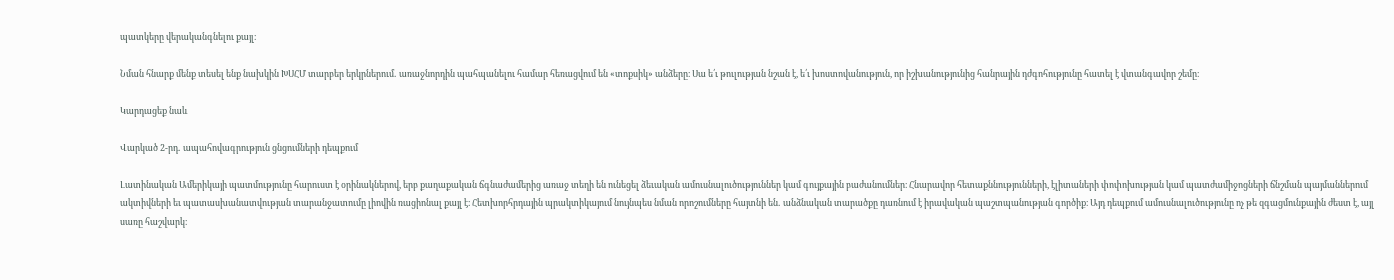պատկերը վերականգնելու քայլ։

Նման հնարք մենք տեսել ենք նախկին ԽՍՀՄ տարբեր երկրներում․ առաջնորդին պահպանելու համար հեռացվում են «տոքսիկ» անձերը։ Սա ե՛ւ թուլության նշան է, ե՛ւ խոստովանություն, որ իշխանությունից հանրային դժգոհությունը հատել է վտանգավոր շեմը։

Կարդացեք նաև

Վարկած 2-րդ․ ապահովագրություն ցնցումների դեպքում

Լատինական Ամերիկայի պատմությունը հարուստ է օրինակներով, երբ քաղաքական ճգնաժամերից առաջ տեղի են ունեցել ձեւական ամուսնալուծություններ կամ գույքային բաժանումներ։ Հնարավոր հետաքննությունների, էլիտաների փոփոխության կամ պատժամիջոցների ճնշման պայմաններում ակտիվների եւ պատասխանատվության տարանջատումը լիովին ռացիոնալ քայլ է։ Հետխորհրդային պրակտիկայում նույնպես նման որոշումները հայտնի են․ անձնական տարածքը դառնում է իրավական պաշտպանության գործիք։ Այդ դեպքում ամուսնալուծությունը ոչ թե զգացմունքային ժեստ է, այլ սառը հաշվարկ։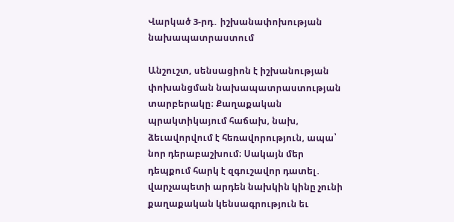Վարկած 3-րդ․ իշխանափոխության նախապատրաստում

Անշուշտ, սենսացիոն է իշխանության փոխանցման նախապատրաստության տարբերակը։ Քաղաքական պրակտիկայում հաճախ, նախ, ձեւավորվում է հեռավորություն, ապա՝ նոր դերաբաշխում։ Սակայն մեր դեպքում հարկ է զգուշավոր դատել․ վարչապետի արդեն նախկին կինը չունի քաղաքական կենսագրություն եւ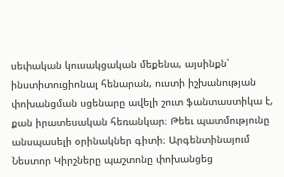սեփական կուսակցական մեքենա, այսինքն՝ ինստիտուցիոնալ հենարան, ուստի իշխանության փոխանցման սցենարը ավելի շուտ ֆանտաստիկա է, քան իրատեսական հեռանկար։ Թեեւ պատմությունը անսպասելի օրինակներ գիտի։ Արգենտինայում Նեստոր Կիրշները պաշտոնը փոխանցեց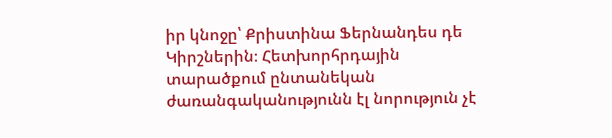իր կնոջը՝ Քրիստինա Ֆերնանդես դե Կիրշներին։ Հետխորհրդային տարածքում ընտանեկան ժառանգականությունն էլ նորություն չէ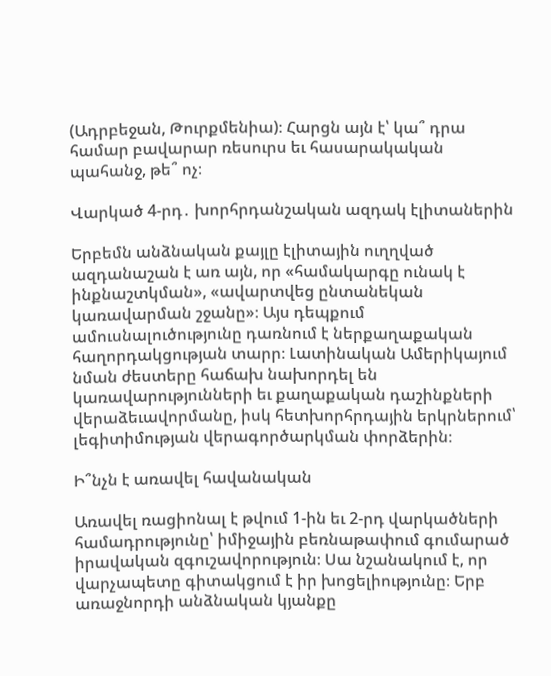(Ադրբեջան, Թուրքմենիա)։ Հարցն այն է՝ կա՞ դրա համար բավարար ռեսուրս եւ հասարակական պահանջ, թե՞ ոչ։

Վարկած 4-րդ․ խորհրդանշական ազդակ էլիտաներին

Երբեմն անձնական քայլը էլիտային ուղղված ազդանաշան է առ այն, որ «համակարգը ունակ է ինքնաշտկման», «ավարտվեց ընտանեկան կառավարման շջանը»։ Այս դեպքում ամուսնալուծությունը դառնում է ներքաղաքական հաղորդակցության տարր։ Լատինական Ամերիկայում նման ժեստերը հաճախ նախորդել են կառավարությունների եւ քաղաքական դաշինքների վերաձեւավորմանը, իսկ հետխորհրդային երկրներում՝ լեգիտիմության վերագործարկման փորձերին։

Ի՞նչն է առավել հավանական

Առավել ռացիոնալ է թվում 1-ին եւ 2-րդ վարկածների համադրությունը՝ իմիջային բեռնաթափում գումարած իրավական զգուշավորություն։ Սա նշանակում է, որ  վարչապետը գիտակցում է իր խոցելիությունը։ Երբ առաջնորդի անձնական կյանքը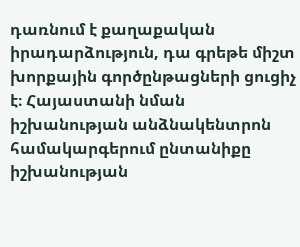դառնում է քաղաքական իրադարձություն, դա գրեթե միշտ խորքային գործընթացների ցուցիչ է։ Հայաստանի նման իշխանության անձնակենտրոն համակարգերում ընտանիքը իշխանության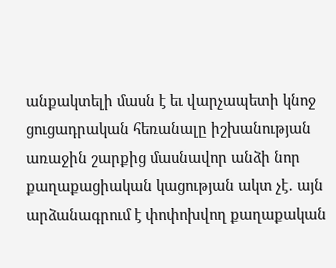անքակտելի մասն է եւ վարչապետի կնոջ ցուցադրական հեռանալը իշխանության առաջին շարքից մասնավոր անձի նոր քաղաքացիական կացության ակտ չէ․ այն արձանագրում է փոփոխվող քաղաքական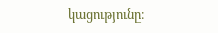կացությունը։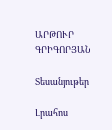ԱՐԹՈՒՐ ԳՐԻԳՈՐՅԱՆ

Տեսանյութեր

Լրահոս